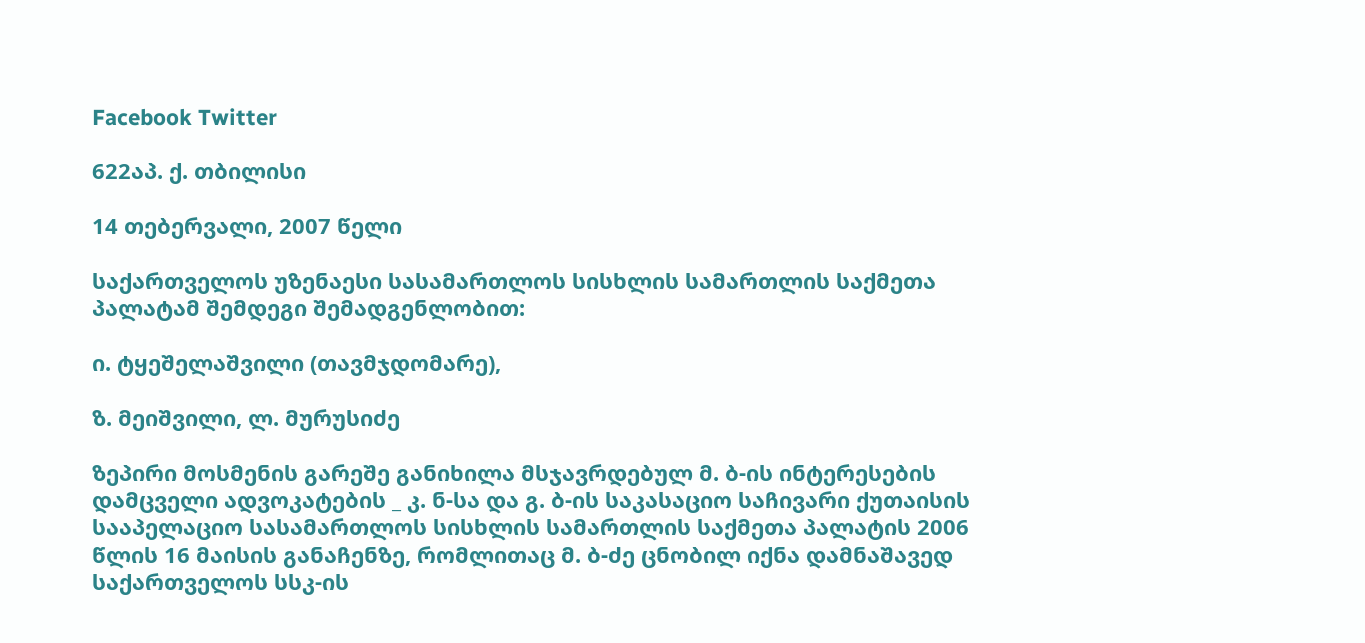Facebook Twitter

622აპ. ქ. თბილისი

14 თებერვალი, 2007 წელი

საქართველოს უზენაესი სასამართლოს სისხლის სამართლის საქმეთა პალატამ შემდეგი შემადგენლობით:

ი. ტყეშელაშვილი (თავმჯდომარე),

ზ. მეიშვილი, ლ. მურუსიძე

ზეპირი მოსმენის გარეშე განიხილა მსჯავრდებულ მ. ბ-ის ინტერესების დამცველი ადვოკატების _ კ. ნ-სა და გ. ბ-ის საკასაციო საჩივარი ქუთაისის სააპელაციო სასამართლოს სისხლის სამართლის საქმეთა პალატის 2006 წლის 16 მაისის განაჩენზე, რომლითაც მ. ბ-ძე ცნობილ იქნა დამნაშავედ საქართველოს სსკ-ის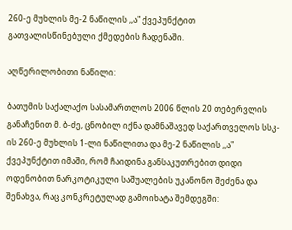260-ე მუხლის მე-2 ნაწილის ,,ა" ქვეპუნქტით გათვალისწინებული ქმედების ჩადენაში.

აღწერილობითი ნაწილი:

ბათუმის საქალაქო სასამართლოს 2006 წლის 20 თებერვლის განაჩენით მ. ბ-ძე, ცნობილ იქნა დამნაშავედ საქართველოს სსკ-ის 260-ე მუხლის 1-ლი ნაწილითა და მე-2 ნაწილის ,,ა" ქვეპუნქტით იმაში, რომ ჩაიდინა განსაკუთრებით დიდი ოდენობით ნარკოტიკული საშუალების უკანონო შეძენა და შენახვა, რაც კონკრეტულად გამოიხატა შემდეგში: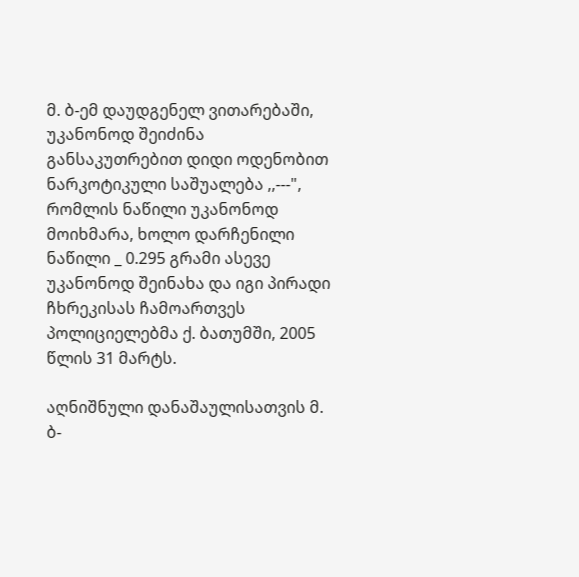მ. ბ-ემ დაუდგენელ ვითარებაში, უკანონოდ შეიძინა განსაკუთრებით დიდი ოდენობით ნარკოტიკული საშუალება ,,---", რომლის ნაწილი უკანონოდ მოიხმარა, ხოლო დარჩენილი ნაწილი _ 0.295 გრამი ასევე უკანონოდ შეინახა და იგი პირადი ჩხრეკისას ჩამოართვეს პოლიციელებმა ქ. ბათუმში, 2005 წლის 31 მარტს.

აღნიშნული დანაშაულისათვის მ. ბ-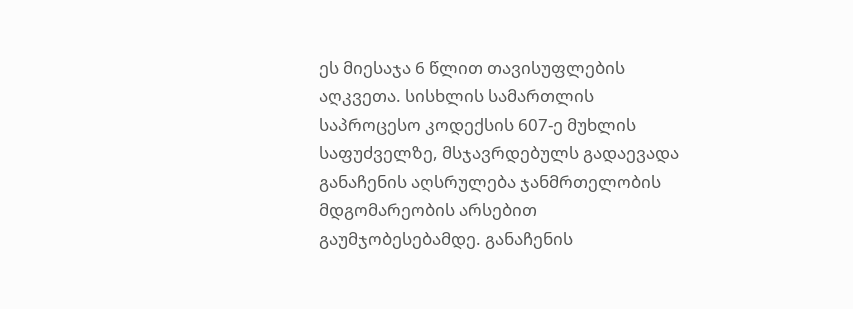ეს მიესაჯა 6 წლით თავისუფლების აღკვეთა. სისხლის სამართლის საპროცესო კოდექსის 607-ე მუხლის საფუძველზე, მსჯავრდებულს გადაევადა განაჩენის აღსრულება ჯანმრთელობის მდგომარეობის არსებით გაუმჯობესებამდე. განაჩენის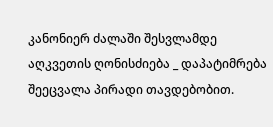კანონიერ ძალაში შესვლამდე აღკვეთის ღონისძიება _ დაპატიმრება შეეცვალა პირადი თავდებობით.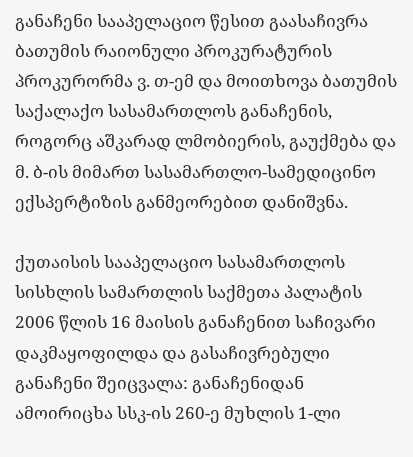განაჩენი სააპელაციო წესით გაასაჩივრა ბათუმის რაიონული პროკურატურის პროკურორმა ვ. თ-ემ და მოითხოვა ბათუმის საქალაქო სასამართლოს განაჩენის, როგორც აშკარად ლმობიერის, გაუქმება და მ. ბ-ის მიმართ სასამართლო-სამედიცინო ექსპერტიზის განმეორებით დანიშვნა.

ქუთაისის სააპელაციო სასამართლოს სისხლის სამართლის საქმეთა პალატის 2006 წლის 16 მაისის განაჩენით საჩივარი დაკმაყოფილდა და გასაჩივრებული განაჩენი შეიცვალა: განაჩენიდან ამოირიცხა სსკ-ის 260-ე მუხლის 1-ლი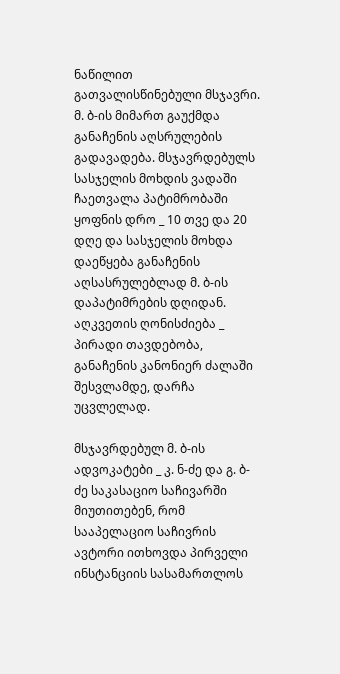ნაწილით გათვალისწინებული მსჯავრი. მ. ბ-ის მიმართ გაუქმდა განაჩენის აღსრულების გადავადება. მსჯავრდებულს სასჯელის მოხდის ვადაში ჩაეთვალა პატიმრობაში ყოფნის დრო _ 10 თვე და 20 დღე და სასჯელის მოხდა დაეწყება განაჩენის აღსასრულებლად მ. ბ-ის დაპატიმრების დღიდან. აღკვეთის ღონისძიება _ პირადი თავდებობა, განაჩენის კანონიერ ძალაში შესვლამდე, დარჩა უცვლელად.

მსჯავრდებულ მ. ბ-ის ადვოკატები _ კ. ნ-ძე და გ. ბ-ძე საკასაციო საჩივარში მიუთითებენ, რომ სააპელაციო საჩივრის ავტორი ითხოვდა პირველი ინსტანციის სასამართლოს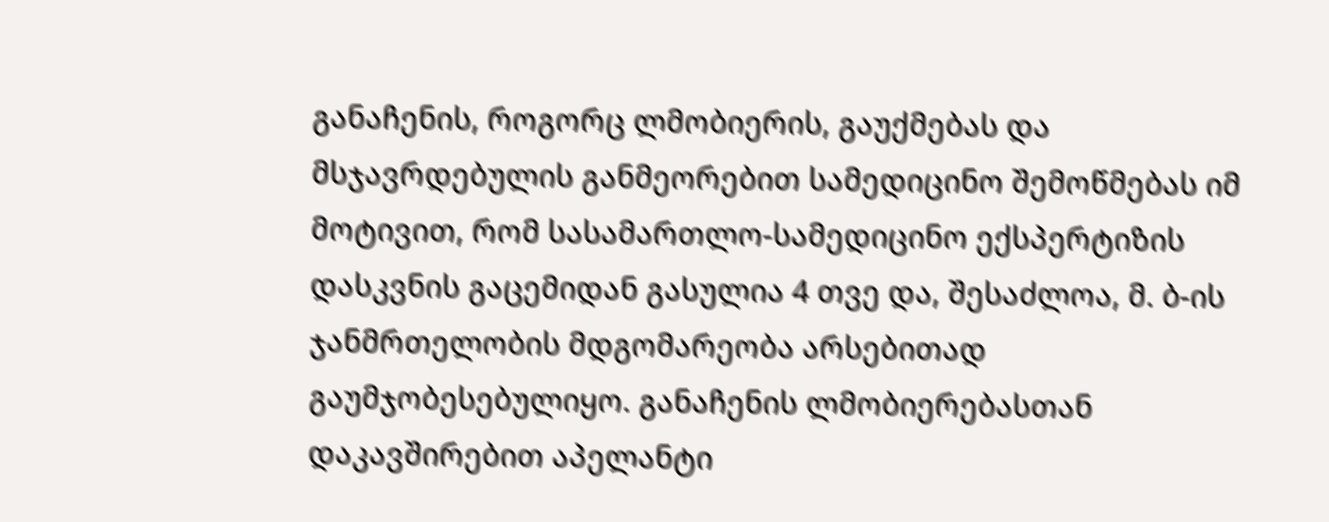განაჩენის, როგორც ლმობიერის, გაუქმებას და მსჯავრდებულის განმეორებით სამედიცინო შემოწმებას იმ მოტივით, რომ სასამართლო-სამედიცინო ექსპერტიზის დასკვნის გაცემიდან გასულია 4 თვე და, შესაძლოა, მ. ბ-ის ჯანმრთელობის მდგომარეობა არსებითად გაუმჯობესებულიყო. განაჩენის ლმობიერებასთან დაკავშირებით აპელანტი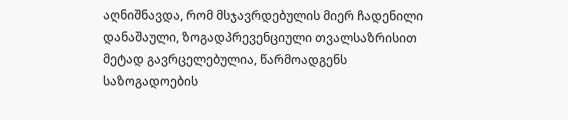აღნიშნავდა, რომ მსჯავრდებულის მიერ ჩადენილი დანაშაული, ზოგადპრევენციული თვალსაზრისით მეტად გავრცელებულია, წარმოადგენს საზოგადოების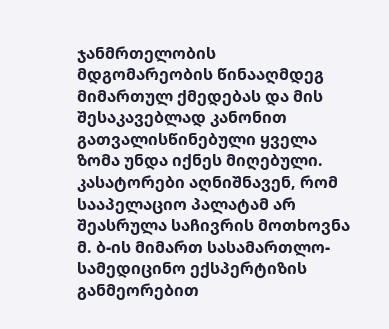ჯანმრთელობის მდგომარეობის წინააღმდეგ მიმართულ ქმედებას და მის შესაკავებლად კანონით გათვალისწინებული ყველა ზომა უნდა იქნეს მიღებული. კასატორები აღნიშნავენ, რომ სააპელაციო პალატამ არ შეასრულა საჩივრის მოთხოვნა მ. ბ-ის მიმართ სასამართლო-სამედიცინო ექსპერტიზის განმეორებით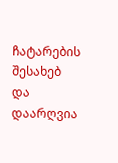ჩატარების შესახებ და დაარღვია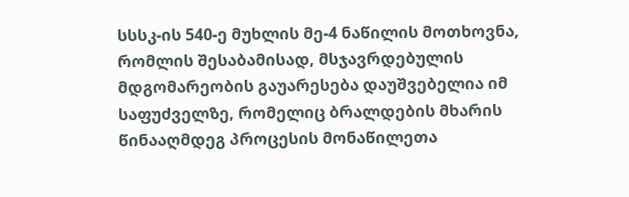სსსკ-ის 540-ე მუხლის მე-4 ნაწილის მოთხოვნა, რომლის შესაბამისად, მსჯავრდებულის მდგომარეობის გაუარესება დაუშვებელია იმ საფუძველზე, რომელიც ბრალდების მხარის წინააღმდეგ პროცესის მონაწილეთა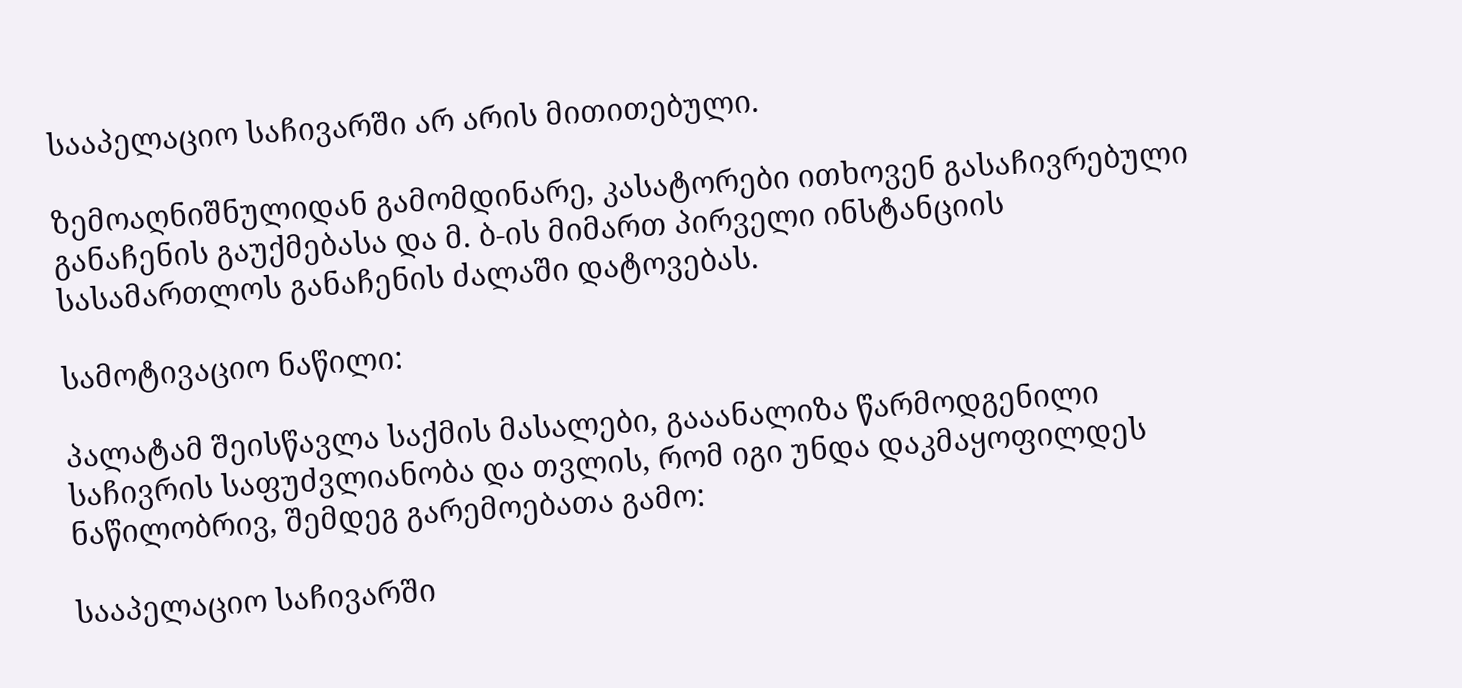სააპელაციო საჩივარში არ არის მითითებული.

ზემოაღნიშნულიდან გამომდინარე, კასატორები ითხოვენ გასაჩივრებული განაჩენის გაუქმებასა და მ. ბ-ის მიმართ პირველი ინსტანციის სასამართლოს განაჩენის ძალაში დატოვებას.

სამოტივაციო ნაწილი:

პალატამ შეისწავლა საქმის მასალები, გააანალიზა წარმოდგენილი საჩივრის საფუძვლიანობა და თვლის, რომ იგი უნდა დაკმაყოფილდეს ნაწილობრივ, შემდეგ გარემოებათა გამო:

სააპელაციო საჩივარში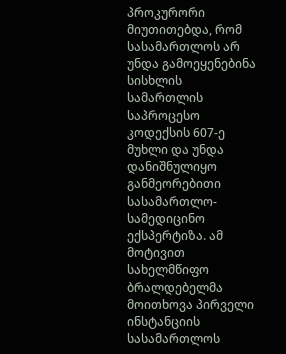პროკურორი მიუთითებდა, რომ სასამართლოს არ უნდა გამოეყენებინა სისხლის სამართლის საპროცესო კოდექსის 607-ე მუხლი და უნდა დანიშნულიყო განმეორებითი სასამართლო-სამედიცინო ექსპერტიზა. ამ მოტივით სახელმწიფო ბრალდებელმა მოითხოვა პირველი ინსტანციის სასამართლოს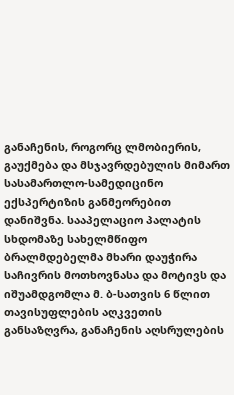განაჩენის, როგორც ლმობიერის, გაუქმება და მსჯავრდებულის მიმართ სასამართლო-სამედიცინო ექსპერტიზის განმეორებით დანიშვნა. სააპელაციო პალატის სხდომაზე სახელმწიფო ბრალმდებელმა მხარი დაუჭირა საჩივრის მოთხოვნასა და მოტივს და იშუამდგომლა მ. ბ-სათვის 6 წლით თავისუფლების აღკვეთის განსაზღვრა, განაჩენის აღსრულების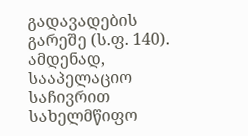გადავადების გარეშე (ს.ფ. 140). ამდენად, სააპელაციო საჩივრით სახელმწიფო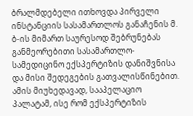ბრალმდებელი ითხოვდა პირველი ინსტანციის სასამართლოს განაჩენის მ. ბ-ის მიმართ საურესოდ შებრუნებას განმეორებითი სასამართლო-სამედიცინო ექსპერტიზის დანიშვნისა და მისი შედეგების გათვალისწინებით. ამის მიუხედავად, სააპელაციო პალატამ, ისე რომ ექსპერტიზის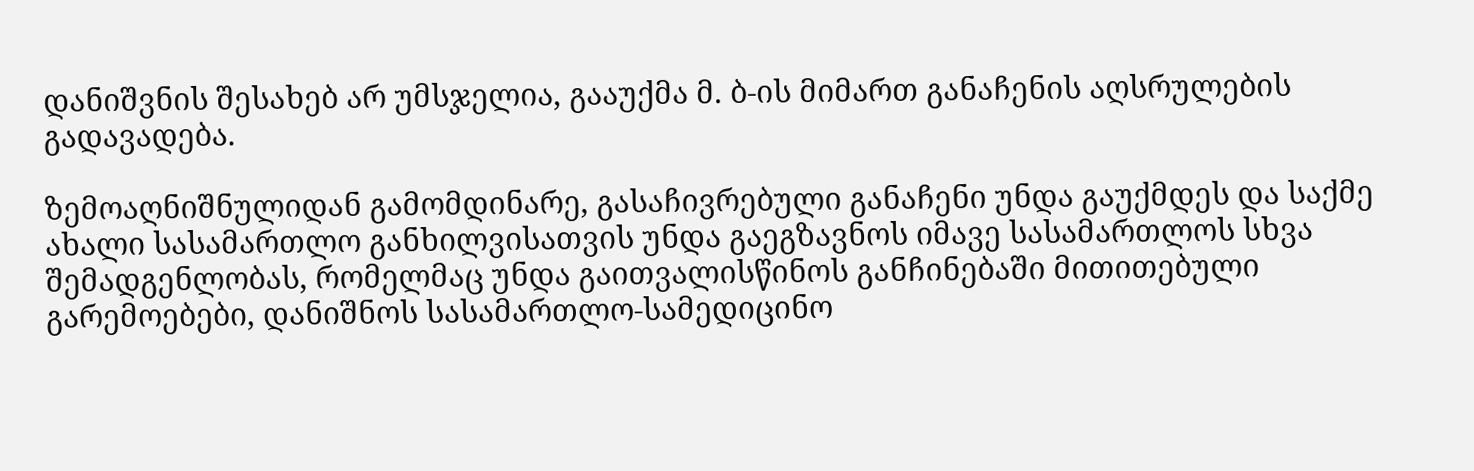დანიშვნის შესახებ არ უმსჯელია, გააუქმა მ. ბ-ის მიმართ განაჩენის აღსრულების გადავადება.

ზემოაღნიშნულიდან გამომდინარე, გასაჩივრებული განაჩენი უნდა გაუქმდეს და საქმე ახალი სასამართლო განხილვისათვის უნდა გაეგზავნოს იმავე სასამართლოს სხვა შემადგენლობას, რომელმაც უნდა გაითვალისწინოს განჩინებაში მითითებული გარემოებები, დანიშნოს სასამართლო-სამედიცინო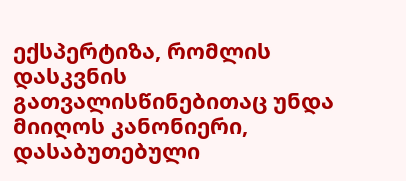ექსპერტიზა, რომლის დასკვნის გათვალისწინებითაც უნდა მიიღოს კანონიერი, დასაბუთებული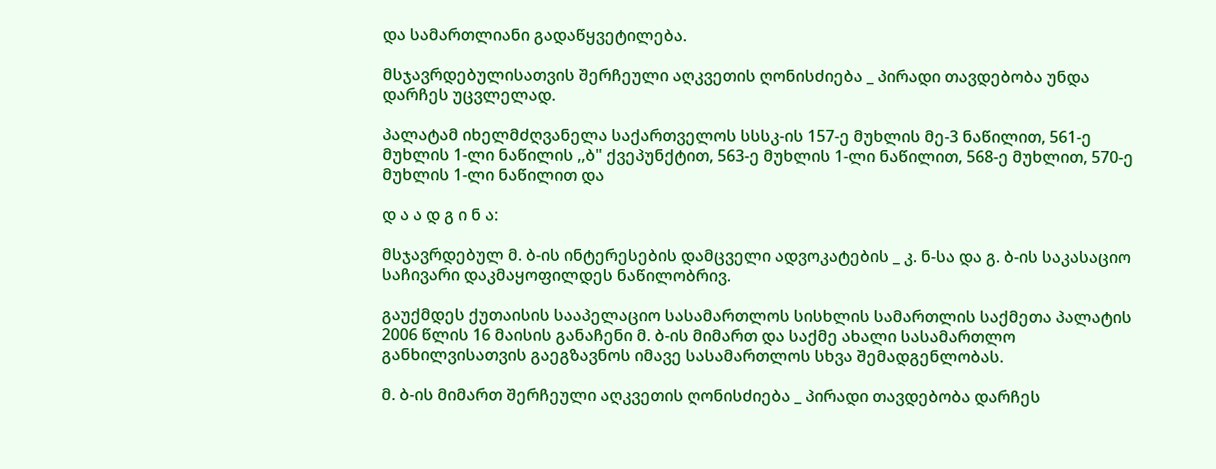და სამართლიანი გადაწყვეტილება.

მსჯავრდებულისათვის შერჩეული აღკვეთის ღონისძიება _ პირადი თავდებობა უნდა დარჩეს უცვლელად.

პალატამ იხელმძღვანელა საქართველოს სსსკ-ის 157-ე მუხლის მე-3 ნაწილით, 561-ე მუხლის 1-ლი ნაწილის ,,ბ" ქვეპუნქტით, 563-ე მუხლის 1-ლი ნაწილით, 568-ე მუხლით, 570-ე მუხლის 1-ლი ნაწილით და

დ ა ა დ გ ი ნ ა:

მსჯავრდებულ მ. ბ-ის ინტერესების დამცველი ადვოკატების _ კ. ნ-სა და გ. ბ-ის საკასაციო საჩივარი დაკმაყოფილდეს ნაწილობრივ.

გაუქმდეს ქუთაისის სააპელაციო სასამართლოს სისხლის სამართლის საქმეთა პალატის 2006 წლის 16 მაისის განაჩენი მ. ბ-ის მიმართ და საქმე ახალი სასამართლო განხილვისათვის გაეგზავნოს იმავე სასამართლოს სხვა შემადგენლობას.

მ. ბ-ის მიმართ შერჩეული აღკვეთის ღონისძიება _ პირადი თავდებობა დარჩეს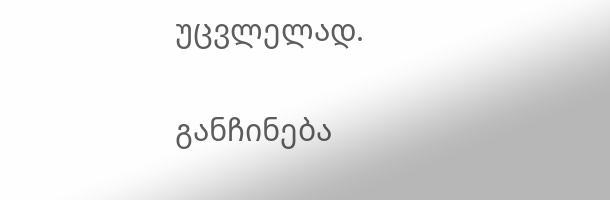უცვლელად.

განჩინება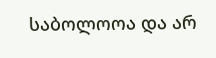საბოლოოა და არ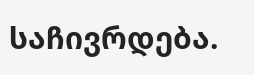საჩივრდება.